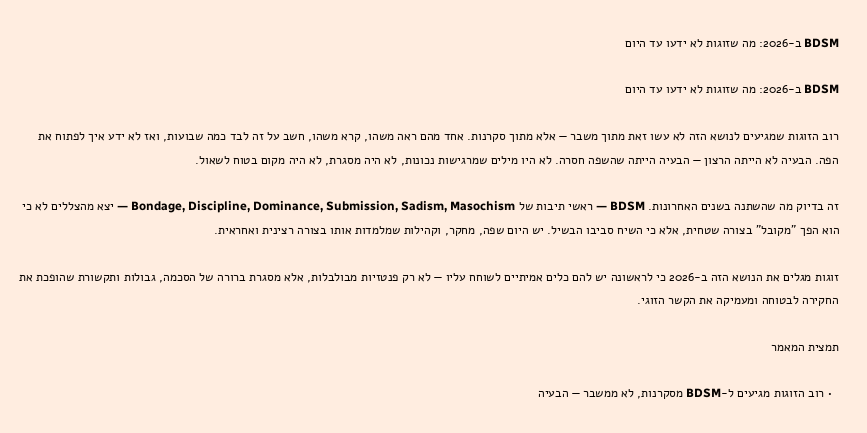BDSM ב-2026: מה שזוגות לא ידעו עד היום

BDSM ב-2026: מה שזוגות לא ידעו עד היום

רוב הזוגות שמגיעים לנושא הזה לא עשו זאת מתוך משבר — אלא מתוך סקרנות. אחד מהם ראה משהו, קרא משהו, חשב על זה לבד כמה שבועות, ואז לא ידע איך לפתוח את הפה. הבעיה לא הייתה הרצון — הבעיה הייתה שהשפה חסרה. לא היו מילים שמרגישות נכונות, לא היה מסגרת, לא היה מקום בטוח לשאול.

זה בדיוק מה שהשתנה בשנים האחרונות. BDSM — ראשי תיבות של Bondage, Discipline, Dominance, Submission, Sadism, Masochism — יצא מהצללים לא כי הוא הפך "מקובל" בצורה שטחית, אלא כי השיח סביבו הבשיל. יש היום שפה, מחקר, וקהילות שמלמדות אותו בצורה רצינית ואחראית.

זוגות מגלים את הנושא הזה ב-2026 כי לראשונה יש להם כלים אמיתיים לשוחח עליו — לא רק פנטזיות מבולבלות, אלא מסגרת ברורה של הסכמה, גבולות ותקשורת שהופכת את החקירה לבטוחה ומעמיקה את הקשר הזוגי.

תמצית המאמר

  • רוב הזוגות מגיעים ל-BDSM מסקרנות, לא ממשבר — הבעיה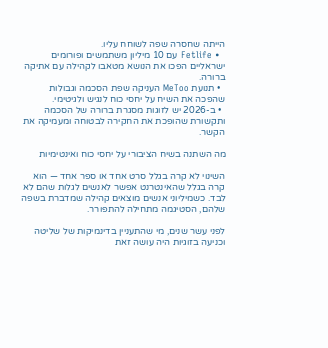הייתה שחסרה שפה לשוחח עליו.
  • Fetlife עם 10 מיליון משתמשים ופורומים ישראליים הפכו את הנושא מטאבו לקהילה עם אתיקה ברורה.
  • תנועת MeToo העניקה שפת הסכמה וגבולות שהפכה את השיח על יחסי כוח לנגיש ולגיטימי.
  • ב-2026 יש לזוגות מסגרת ברורה של הסכמה ותקשורת שהופכת את החקירה לבטוחה ומעמיקה את הקשר.

מה השתנה בשיח הציבורי על יחסי כוח ואינטימיות

השינוי לא קרה בגלל סרט אחד או ספר אחד — הוא קרה בגלל שהאינטרנט אפשר לאנשים לגלות שהם לא לבד. כשמיליוני אנשים מוצאים קהילה שמדברת בשפה שלהם, הסטיגמה מתחילה להתפורר.

לפני עשר שנים, מי שהתעניין בדינמיקות של שליטה וכניעה בזוגיות היה עושה זאת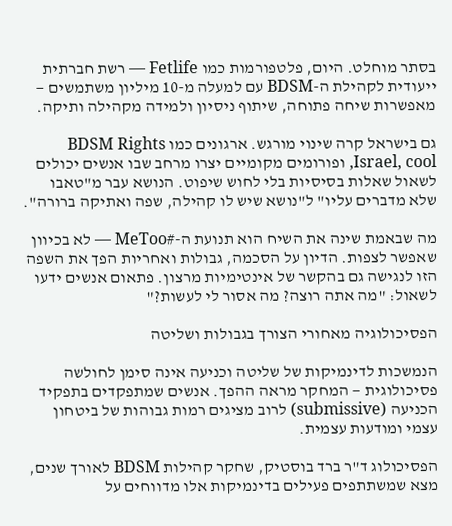בסתר מוחלט. היום, פלטפורמות כמו Fetlife — רשת חברתית ייעודית לקהילת ה-BDSM עם למעלה מ-10 מיליון משתמשים — מאפשרות שיחה פתוחה, שיתוף ניסיון ולמידה מקהילה ותיקה.

גם בישראל קרה שינוי מורגש. ארגונים כמו BDSM Rights Israel, cool, ופורומים מקומיים יצרו מרחב שבו אנשים יכולים לשאול שאלות בסיסיות בלי לחוש שיפוט. הנושא עבר מ"טאבו שלא מדברים עליו" ל"נושא שיש לו קהילה, שפה ואתיקה ברורה".

מה שבאמת שינה את השיח הוא תנועת ה-#MeToo — לא בכיוון שאפשר לצפות. הדיון על הסכמה, גבולות ואחריות הפך את השפה הזו לנגישה גם בהקשר של אינטימיות מרצון. פתאום אנשים ידעו לשאול: "מה אתה רוצה? מה אסור לי לעשות?"

הפסיכולוגיה מאחורי הצורך בגבולות ושליטה

הנמשכות לדינמיקות של שליטה וכניעה אינה סימן לחולשה פסיכולוגית — המחקר מראה ההפך. אנשים שמתפקדים בתפקיד הכניעה (submissive) לרוב מציגים רמות גבוהות של ביטחון עצמי ומודעות עצמית.

הפסיכולוג ד"ר ברד בוסטיק, שחקר קהילות BDSM לאורך שנים, מצא שמשתתפים פעילים בדינמיקות אלו מדווחים על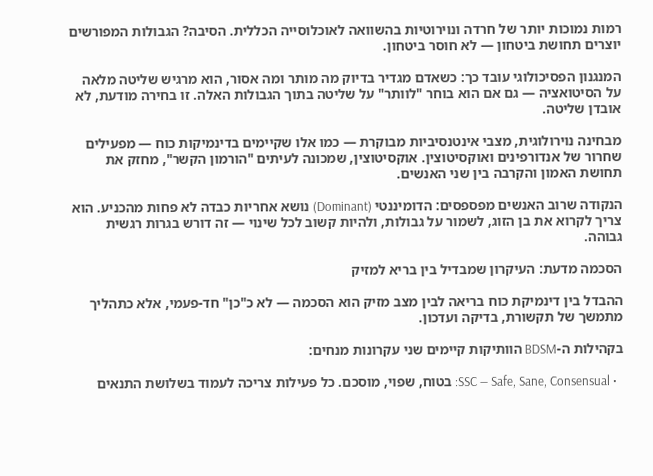רמות נמוכות יותר של חרדה ונוירוטיות בהשוואה לאוכלוסייה הכללית. הסיבה? הגבולות המפורשים יוצרים תחושת ביטחון — לא חוסר ביטחון.

המנגנון הפסיכולוגי עובד כך: כשאדם מגדיר בדיוק מה מותר ומה אסור, הוא מרגיש שליטה מלאה על הסיטואציה — גם אם הוא בוחר "לוותר" על שליטה בתוך הגבולות האלה. זו בחירה מודעת, לא אובדן שליטה.

מבחינה נוירולוגית, מצבי אינטנסיביות מבוקרת — כמו אלו שקיימים בדינמיקות כוח — מפעילים שחרור של אנדורפינים ואוקסיטוצין. אוקסיטוצין, שמכונה לעיתים "הורמון הקשר", מחזק את תחושת האמון והקרבה בין שני האנשים.

הנקודה שרוב האנשים מפספסים: הדומיננטי (Dominant) נושא אחריות כבדה לא פחות מהכניע. הוא צריך לקרוא את בן הזוג, לשמור על גבולות, ולהיות קשוב לכל שינוי — זה דורש בגרות רגשית גבוהה.

הסכמה מדעת: העיקרון שמבדיל בין בריא למזיק

ההבדל בין דינמיקת כוח בריאה לבין מצב מזיק הוא הסכמה — לא כ"כן" חד-פעמי, אלא כתהליך מתמשך של תקשורת, בדיקה ועדכון.

בקהילות ה-BDSM הוותיקות קיימים שני עקרונות מנחים:

  • SSC — Safe, Sane, Consensual: בטוח, שפוי, מוסכם. כל פעילות צריכה לעמוד בשלושת התנאים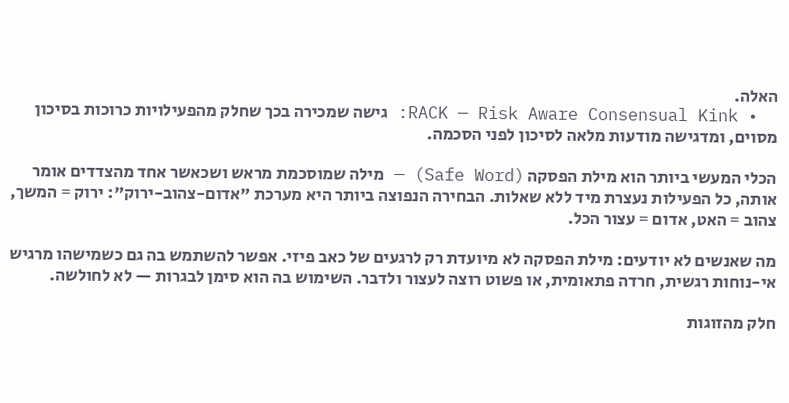האלה.
  • RACK — Risk Aware Consensual Kink: גישה שמכירה בכך שחלק מהפעילויות כרוכות בסיכון מסוים, ומדגישה מודעות מלאה לסיכון לפני הסכמה.

הכלי המעשי ביותר הוא מילת הפסקה (Safe Word) — מילה שמוסכמת מראש ושכאשר אחד מהצדדים אומר אותה, כל הפעילות נעצרת מיד ללא שאלות. הבחירה הנפוצה ביותר היא מערכת "אדום-צהוב-ירוק": ירוק = המשך, צהוב = האט, אדום = עצור הכל.

מה שאנשים לא יודעים: מילת הפסקה לא מיועדת רק לרגעים של כאב פיזי. אפשר להשתמש בה גם כשמישהו מרגיש אי-נוחות רגשית, חרדה פתאומית, או פשוט רוצה לעצור ולדבר. השימוש בה הוא סימן לבגרות — לא לחולשה.

חלק מהזוגות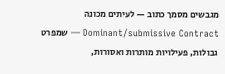מגבשים מסמך כתוב — לעיתים מכונה Dominant/submissive Contract — שמפרט גבולות, פעילויות מותרות ואסורות,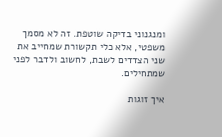ומנגנוני בדיקה שוטפת. זה לא מסמך משפטי, אלא כלי תקשורת שמחייב את שני הצדדים לשבת, לחשוב ולדבר לפני שמתחילים.

איך זוגות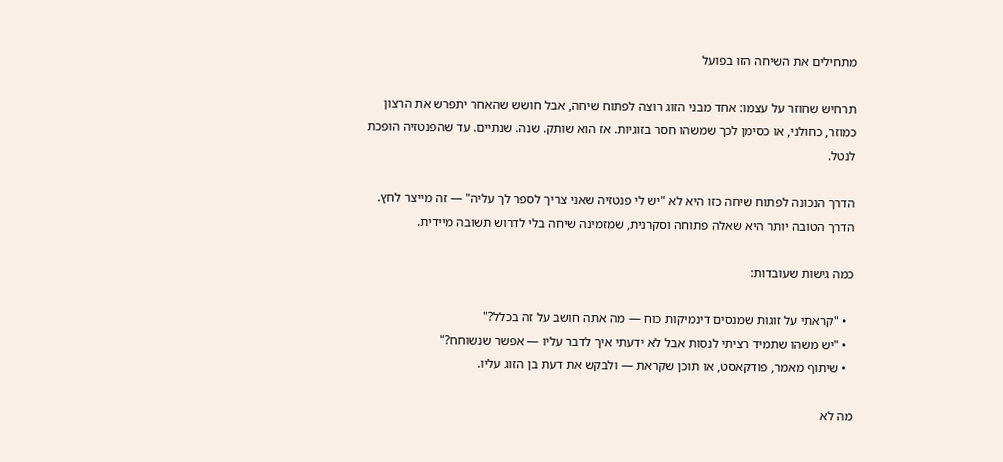מתחילים את השיחה הזו בפועל

תרחיש שחוזר על עצמו: אחד מבני הזוג רוצה לפתוח שיחה, אבל חושש שהאחר יתפרש את הרצון כמוזר, כחולני, או כסימן לכך שמשהו חסר בזוגיות. אז הוא שותק. שנה. שנתיים. עד שהפנטזיה הופכת לנטל.

הדרך הנכונה לפתוח שיחה כזו היא לא "יש לי פנטזיה שאני צריך לספר לך עליה" — זה מייצר לחץ. הדרך הטובה יותר היא שאלה פתוחה וסקרנית, שמזמינה שיחה בלי לדרוש תשובה מיידית.

כמה גישות שעובדות:

  • "קראתי על זוגות שמנסים דינמיקות כוח — מה אתה חושב על זה בכלל?"
  • "יש משהו שתמיד רציתי לנסות אבל לא ידעתי איך לדבר עליו — אפשר שנשוחח?"
  • שיתוף מאמר, פודקאסט, או תוכן שקראת — ולבקש את דעת בן הזוג עליו.

מה לא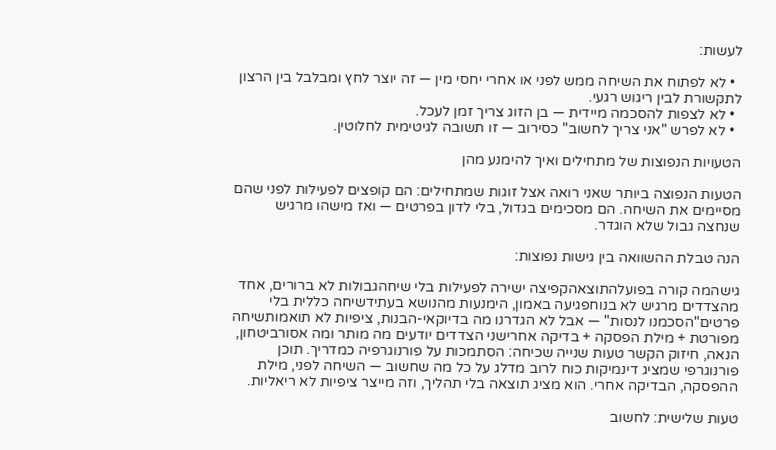לעשות:

  • לא לפתוח את השיחה ממש לפני או אחרי יחסי מין — זה יוצר לחץ ומבלבל בין הרצון לתקשורת לבין ריגוש רגעי.
  • לא לצפות להסכמה מיידית — בן הזוג צריך זמן לעכל.
  • לא לפרש "אני צריך לחשוב" כסירוב — זו תשובה לגיטימית לחלוטין.

הטעויות הנפוצות של מתחילים ואיך להימנע מהן

הטעות הנפוצה ביותר שאני רואה אצל זוגות שמתחילים: הם קופצים לפעילות לפני שהם מסיימים את השיחה. הם מסכימים בגדול, בלי לדון בפרטים — ואז מישהו מרגיש שנחצה גבול שלא הוגדר.

הנה טבלת ההשוואה בין גישות נפוצות:

גישהמה קורה בפועלהתוצאהקפיצה ישירה לפעילות בלי שיחהגבולות לא ברורים, אחד מהצדדים מרגיש לא בנוחפגיעה באמון, הימנעות מהנושא בעתידשיחה כללית בלי פרטים"הסכמנו לנסות" — אבל לא הגדרנו מה בדיוקאי-הבנות, ציפיות לא תואמותשיחה מפורטת + מילת הפסקה + בדיקה אחרישני הצדדים יודעים מה מותר ומה אסורביטחון, הנאה, חיזוק הקשר טעות שנייה שכיחה: הסתמכות על פורנוגרפיה כמדריך. תוכן פורנוגרפי שמציג דינמיקות כוח לרוב מדלג על כל מה שחשוב — השיחה לפני, מילת ההפסקה, הבדיקה אחרי. הוא מציג תוצאה בלי תהליך, וזה מייצר ציפיות לא ריאליות.

טעות שלישית: לחשוב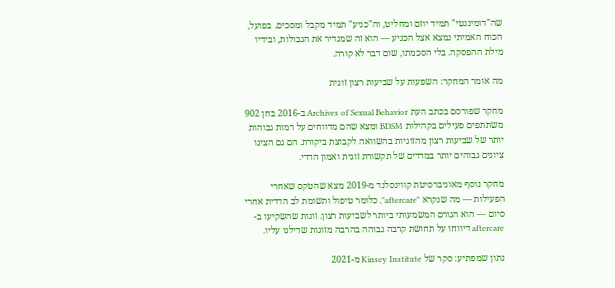שה"דומיננטי" תמיד יוזם ומחליט, וה"כניע" תמיד מקבל ומסכים. בפועל, הכוח האמיתי נמצא אצל הכניע — הוא זה שמגדיר את הגבולות, ובידיו מילת ההפסקה. בלי הסכמתו, שום דבר לא קורה.

מה אומר המחקר: השפעות על שביעות רצון זוגית

מחקר שפורסם בכתב העת Archives of Sexual Behavior ב-2016 בחן 902 משתתפים פעילים בקהילות BDSM ומצא שהם מדווחים על רמות גבוהות יותר של שביעות רצון מהזוגיות בהשוואה לקבוצת ביקורת. הם גם הציגו ציונים גבוהים יותר במדדים של תקשורת זוגית ואמון הדדי.

מחקר נוסף מאוניברסיטת קווינסלנד מ-2019 מצא שהטקס שאחרי הפעילות — מה שנקרא "aftercare", כלומר טיפול ותשומת לב הדדית אחרי סיום — הוא הגורם המשמעותי ביותר לשביעות רצון. זוגות שהשקיעו ב-aftercare דיווחו על תחושת קרבה גבוהה בהרבה מזוגות שדילגו עליו.

נתון שמפתיע: סקר של Kinsey Institute מ-2021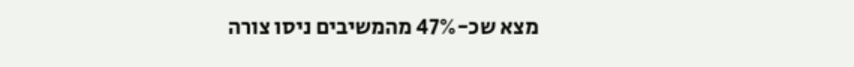מצא שכ-47% מהמשיבים ניסו צורה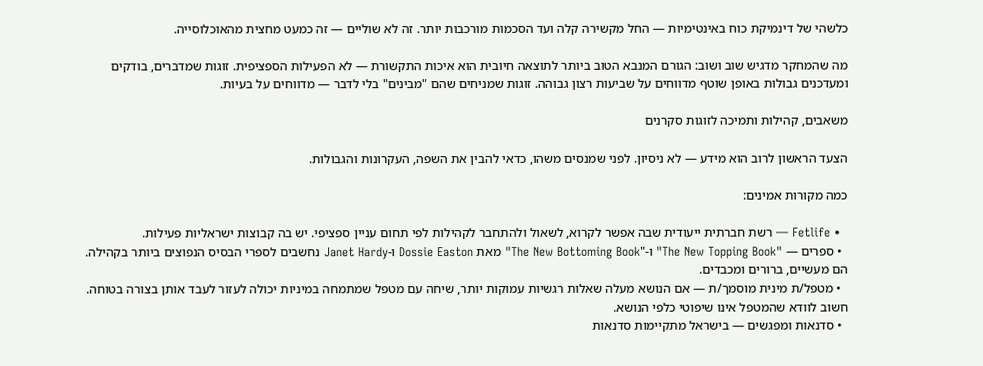כלשהי של דינמיקת כוח באינטימיות — החל מקשירה קלה ועד הסכמות מורכבות יותר. זה לא שוליים — זה כמעט מחצית מהאוכלוסייה.

מה שהמחקר מדגיש שוב ושוב: הגורם המנבא הטוב ביותר לתוצאה חיובית הוא איכות התקשורת — לא הפעילות הספציפית. זוגות שמדברים, בודקים ומעדכנים גבולות באופן שוטף מדווחים על שביעות רצון גבוהה. זוגות שמניחים שהם "מבינים" בלי לדבר — מדווחים על בעיות.

משאבים, קהילות ותמיכה לזוגות סקרנים

הצעד הראשון לרוב הוא מידע — לא ניסיון. לפני שמנסים משהו, כדאי להבין את השפה, העקרונות והגבולות.

כמה מקורות אמינים:

  • Fetlife — רשת חברתית ייעודית שבה אפשר לקרוא, לשאול ולהתחבר לקהילות לפי תחום עניין ספציפי. יש בה קבוצות ישראליות פעילות.
  • ספרים — "The New Topping Book" ו-"The New Bottoming Book" מאת Dossie Easton ו-Janet Hardy נחשבים לספרי הבסיס הנפוצים ביותר בקהילה. הם מעשיים, ברורים ומכבדים.
  • מטפל/ת מינית מוסמך/ת — אם הנושא מעלה שאלות רגשיות עמוקות יותר, שיחה עם מטפל שמתמחה במיניות יכולה לעזור לעבד אותן בצורה בטוחה. חשוב לוודא שהמטפל אינו שיפוטי כלפי הנושא.
  • סדנאות ומפגשים — בישראל מתקיימות סדנאות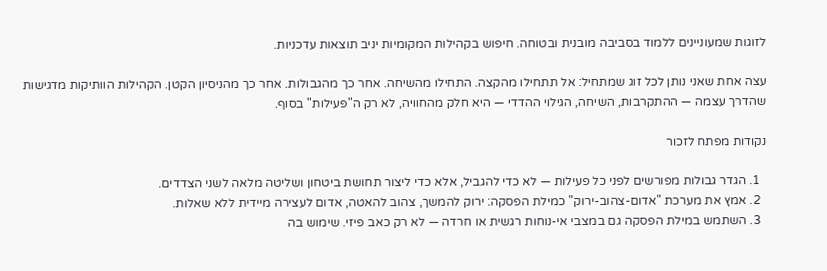לזוגות שמעוניינים ללמוד בסביבה מובנית ובטוחה. חיפוש בקהילות המקומיות יניב תוצאות עדכניות.

עצה אחת שאני נותן לכל זוג שמתחיל: אל תתחילו מהקצה. התחילו מהשיחה. אחר כך מהגבולות. אחר כך מהניסיון הקטן. הקהילות הוותיקות מדגישות שהדרך עצמה — ההתקרבות, השיחה, הגילוי ההדדי — היא חלק מהחוויה, לא רק ה"פעילות" בסוף.

נקודות מפתח לזכור

  1. הגדר גבולות מפורשים לפני כל פעילות — לא כדי להגביל, אלא כדי ליצור תחושת ביטחון ושליטה מלאה לשני הצדדים.
  2. אמץ את מערכת "אדום-צהוב-ירוק" כמילת הפסקה: ירוק להמשך, צהוב להאטה, אדום לעצירה מיידית ללא שאלות.
  3. השתמש במילת הפסקה גם במצבי אי-נוחות רגשית או חרדה — לא רק כאב פיזי. שימוש בה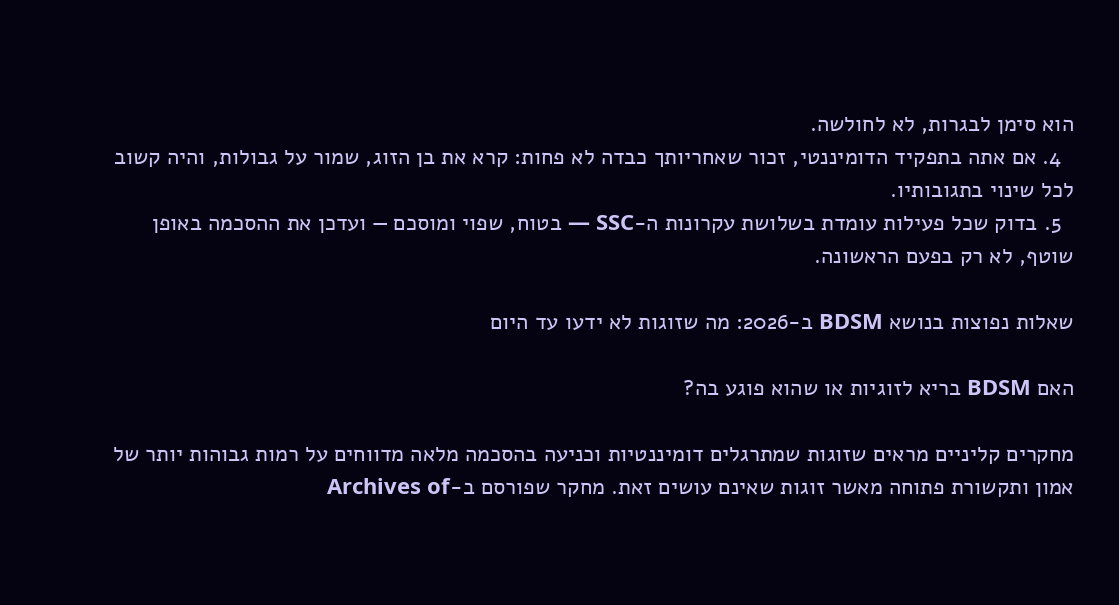הוא סימן לבגרות, לא לחולשה.
  4. אם אתה בתפקיד הדומיננטי, זכור שאחריותך כבדה לא פחות: קרא את בן הזוג, שמור על גבולות, והיה קשוב לכל שינוי בתגובותיו.
  5. בדוק שכל פעילות עומדת בשלושת עקרונות ה-SSC — בטוח, שפוי ומוסכם — ועדכן את ההסכמה באופן שוטף, לא רק בפעם הראשונה.

שאלות נפוצות בנושא BDSM ב-2026: מה שזוגות לא ידעו עד היום

האם BDSM בריא לזוגיות או שהוא פוגע בה?

מחקרים קליניים מראים שזוגות שמתרגלים דומיננטיות וכניעה בהסכמה מלאה מדווחים על רמות גבוהות יותר של אמון ותקשורת פתוחה מאשר זוגות שאינם עושים זאת. מחקר שפורסם ב-Archives of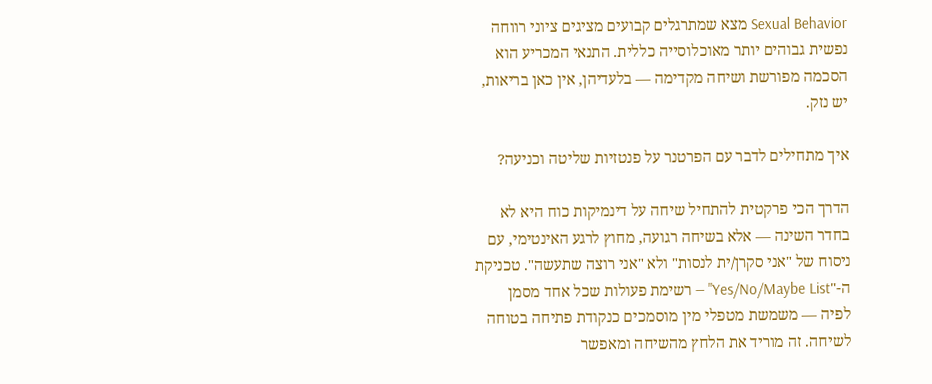Sexual Behavior מצא שמתרגלים קבועים מציגים ציוני רווחה נפשית גבוהים יותר מאוכלוסייה כללית. התנאי המכריע הוא הסכמה מפורשת ושיחה מקדימה — בלעדיהן, אין כאן בריאות, יש נזק.

איך מתחילים לדבר עם הפרטנר על פנטזיות שליטה וכניעה?

הדרך הכי פרקטית להתחיל שיחה על דינמיקות כוח היא לא בחדר השינה — אלא בשיחה רגועה, מחוץ לרגע האינטימי, עם ניסוח של "אני סקרן/ית לנסות" ולא "אני רוצה שתעשה". טכניקת ה-"Yes/No/Maybe List" — רשימת פעולות שכל אחד מסמן לפיה — משמשת מטפלי מין מוסמכים כנקודת פתיחה בטוחה לשיחה. זה מוריד את הלחץ מהשיחה ומאפשר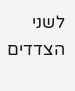לשני הצדדים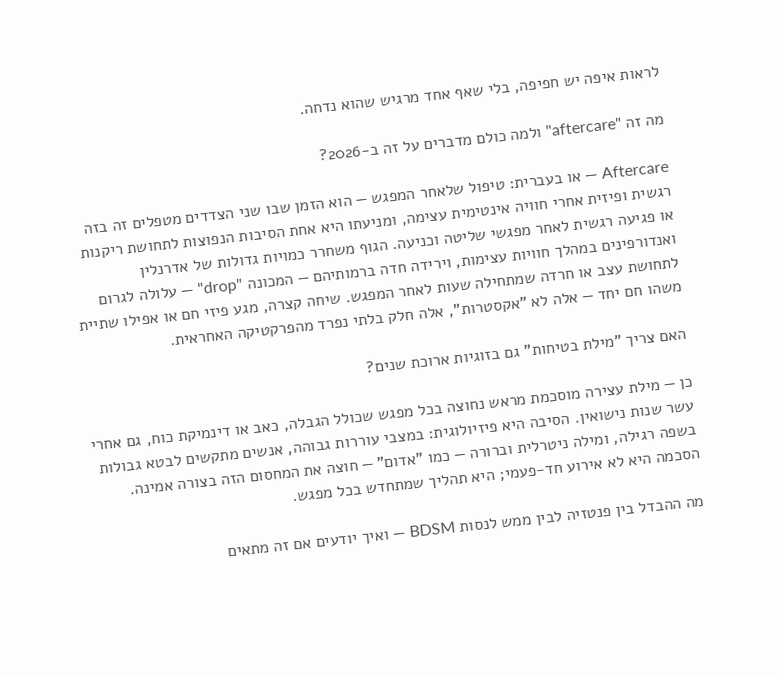לראות איפה יש חפיפה, בלי שאף אחד מרגיש שהוא נדחה.

מה זה "aftercare" ולמה כולם מדברים על זה ב-2026?

Aftercare — או בעברית: טיפול שלאחר המפגש — הוא הזמן שבו שני הצדדים מטפלים זה בזה רגשית ופיזית אחרי חוויה אינטימית עצימה, ומניעתו היא אחת הסיבות הנפוצות לתחושת ריקנות או פגיעה רגשית לאחר מפגשי שליטה וכניעה. הגוף משחרר כמויות גדולות של אדרנלין ואנדורפינים במהלך חוויות עצימות, וירידה חדה ברמותיהם — המכונה "drop" — עלולה לגרום לתחושת עצב או חרדה שמתחילה שעות לאחר המפגש. שיחה קצרה, מגע פיזי חם או אפילו שתיית משהו חם יחד — אלה לא "אקסטרות", אלה חלק בלתי נפרד מהפרקטיקה האחראית.

האם צריך "מילת בטיחות" גם בזוגיות ארוכת שנים?

כן — מילת עצירה מוסכמת מראש נחוצה בכל מפגש שכולל הגבלה, כאב או דינמיקת כוח, גם אחרי עשר שנות נישואין. הסיבה היא פיזיולוגית: במצבי עוררות גבוהה, אנשים מתקשים לבטא גבולות בשפה רגילה, ומילה ניטרלית וברורה — כמו "אדום" — חוצה את המחסום הזה בצורה אמינה. הסכמה היא לא אירוע חד-פעמי; היא תהליך שמתחדש בכל מפגש.

מה ההבדל בין פנטזיה לבין ממש לנסות BDSM — ואיך יודעים אם זה מתאים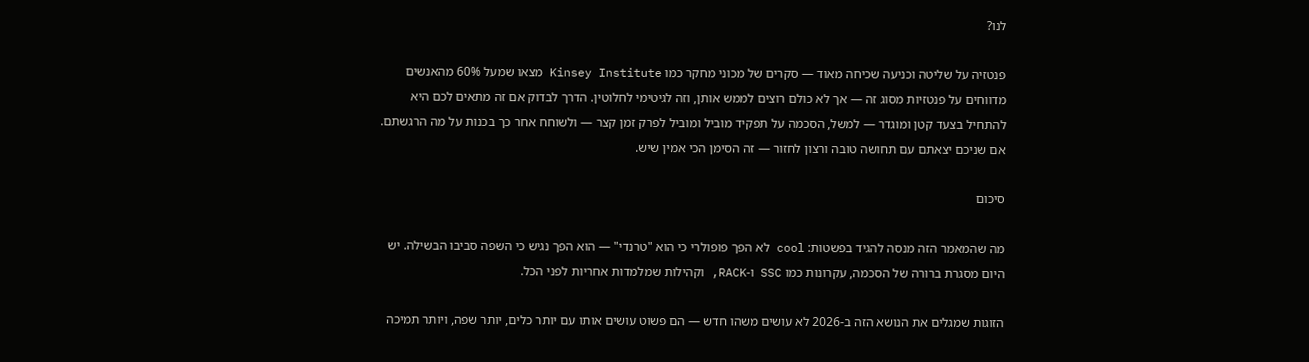לנו?

פנטזיה על שליטה וכניעה שכיחה מאוד — סקרים של מכוני מחקר כמו Kinsey Institute מצאו שמעל 60% מהאנשים מדווחים על פנטזיות מסוג זה — אך לא כולם רוצים לממש אותן, וזה לגיטימי לחלוטין. הדרך לבדוק אם זה מתאים לכם היא להתחיל בצעד קטן ומוגדר — למשל, הסכמה על תפקיד מוביל ומוביל לפרק זמן קצר — ולשוחח אחר כך בכנות על מה הרגשתם. אם שניכם יצאתם עם תחושה טובה ורצון לחזור — זה הסימן הכי אמין שיש.

סיכום

מה שהמאמר הזה מנסה להגיד בפשטות: cool לא הפך פופולרי כי הוא "טרנדי" — הוא הפך נגיש כי השפה סביבו הבשילה. יש היום מסגרת ברורה של הסכמה, עקרונות כמו SSC ו-RACK, וקהילות שמלמדות אחריות לפני הכל.

הזוגות שמגלים את הנושא הזה ב-2026 לא עושים משהו חדש — הם פשוט עושים אותו עם יותר כלים, יותר שפה, ויותר תמיכה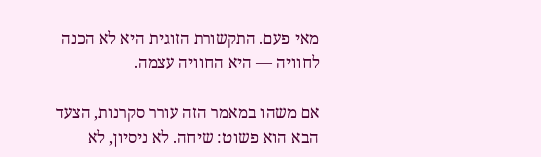מאי פעם. התקשורת הזוגית היא לא הכנה לחוויה — היא החוויה עצמה.

אם משהו במאמר הזה עורר סקרנות, הצעד הבא הוא פשוט: שיחה. לא ניסיון, לא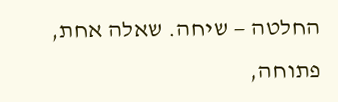החלטה — שיחה. שאלה אחת, פתוחה,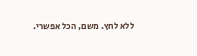ללא לחץ. משם, הכל אפשרי.